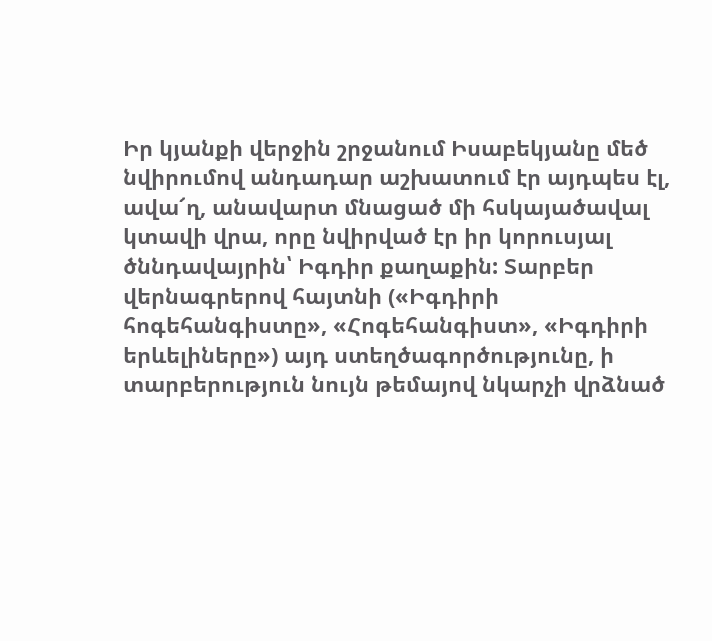Իր կյանքի վերջին շրջանում Իսաբեկյանը մեծ նվիրումով անդադար աշխատում էր այդպես էլ, ավա՜ղ, անավարտ մնացած մի հսկայածավալ կտավի վրա, որը նվիրված էր իր կորուսյալ ծննդավայրին՝ Իգդիր քաղաքին: Տարբեր վերնագրերով հայտնի («Իգդիրի հոգեհանգիստը», «Հոգեհանգիստ», «Իգդիրի երևելիները») այդ ստեղծագործությունը, ի տարբերություն նույն թեմայով նկարչի վրձնած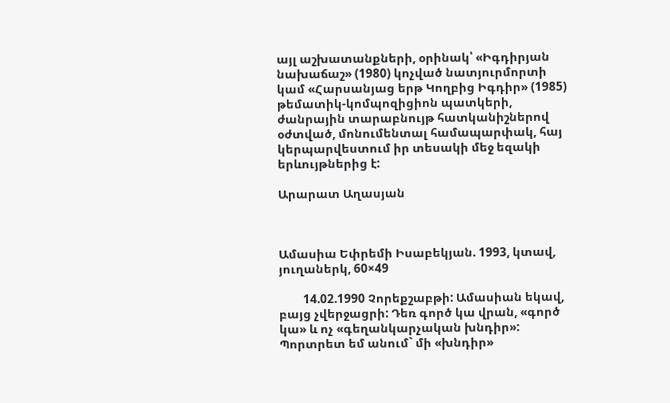այլ աշխատանքների, օրինակ՝ «Իգդիրյան նախաճաշ» (1980) կոչված նատյուրմորտի կամ «Հարսանյաց երթ Կողբից Իգդիր» (1985) թեմատիկ-կոմպոզիցիոն պատկերի, ժանրային տարաբնույթ հատկանիշներով օժտված, մոնումենտալ համապարփակ, հայ կերպարվեստում իր տեսակի մեջ եզակի երևույթներից է:

Արարատ Աղասյան



Ամասիա Եփրեմի Իսաբեկյան. 1993, կտավ, յուղաներկ, 60×49

        14.02.1990 Չորեքշաբթի: Ամասիան եկավ, բայց չվերջացրի: Դեռ գործ կա վրան, «գործ կա» և ոչ «գեղանկարչական խնդիր»: Պորտրետ եմ անում` մի «խնդիր»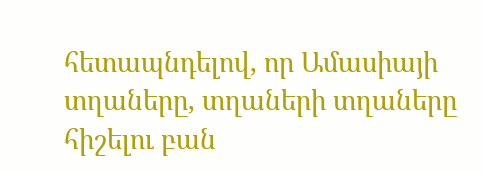հետապնդելով, որ Ամասիայի տղաները, տղաների տղաները հիշելու բան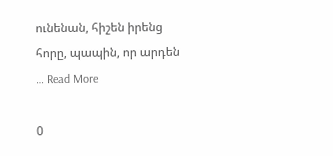ունենան, հիշեն իրենց հորը, պապին, որ արդեն … Read More

0